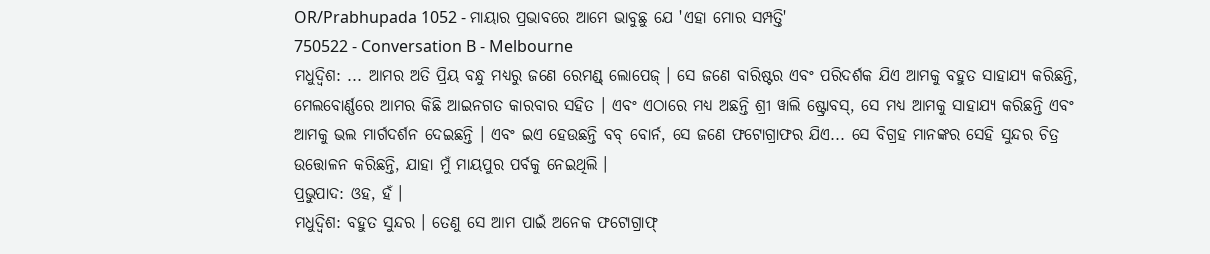OR/Prabhupada 1052 - ମାୟାର ପ୍ରଭାବରେ ଆମେ ଭାବୁଛୁ ଯେ 'ଏହା ମୋର ସମ୍ପତ୍ତି'
750522 - Conversation B - Melbourne
ମଧୁଦ୍ଵିଶ: ... ଆମର ଅତି ପ୍ରିୟ ବନ୍ଧୁ ମଧ୍ୟରୁ ଜଣେ ରେମଣ୍ଡ୍ ଲୋପେଜ୍ । ସେ ଜଣେ ବାରିଷ୍ଟର ଏବଂ ପରିଦର୍ଶକ ଯିଏ ଆମକୁ ବହୁତ ସାହାଯ୍ୟ କରିଛନ୍ତି, ମେଲବୋର୍ଣ୍ଣରେ ଆମର କିଛି ଆଇନଗତ କାରବାର ସହିତ । ଏବଂ ଏଠାରେ ମଧ୍ୟ ଅଛନ୍ତି ଶ୍ରୀ ୱାଲି ଷ୍ଟ୍ରୋବସ୍, ସେ ମଧ୍ୟ ଆମକୁ ସାହାଯ୍ୟ କରିଛନ୍ତି ଏବଂ ଆମକୁ ଭଲ ମାର୍ଗଦର୍ଶନ ଦେଇଛନ୍ତି । ଏବଂ ଇଏ ହେଉଛନ୍ତି ବବ୍ ବୋର୍ନ, ସେ ଜଣେ ଫଟୋଗ୍ରାଫର ଯିଏ... ସେ ବିଗ୍ରହ ମାନଙ୍କର ସେହି ସୁନ୍ଦର ଚିତ୍ର ଉତ୍ତୋଳନ କରିଛନ୍ତି, ଯାହା ମୁଁ ମାୟପୁର ପର୍ବକୁ ନେଇଥିଲି ।
ପ୍ରଭୁପାଦ: ଓହ, ହଁ ।
ମଧୁଦ୍ଵିଶ: ବହୁତ ସୁନ୍ଦର । ତେଣୁ ସେ ଆମ ପାଇଁ ଅନେକ ଫଟୋଗ୍ରାଫ୍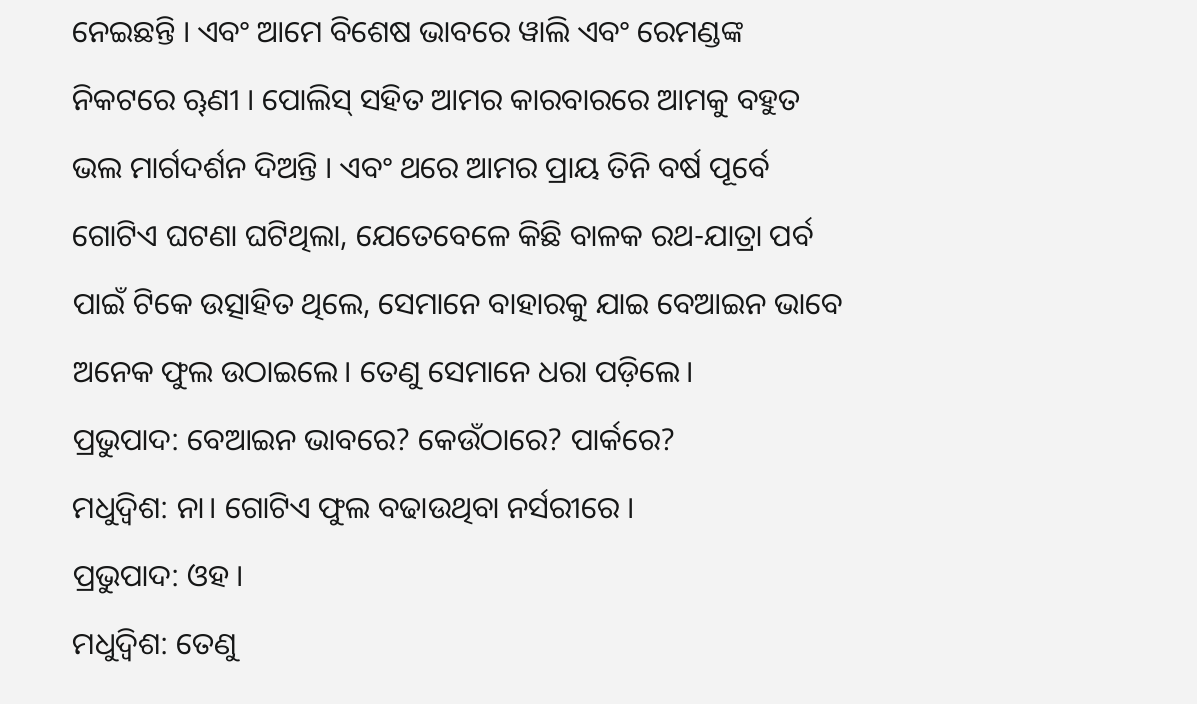ନେଇଛନ୍ତି । ଏବଂ ଆମେ ବିଶେଷ ଭାବରେ ୱାଲି ଏବଂ ରେମଣ୍ଡଙ୍କ ନିକଟରେ ୠଣୀ । ପୋଲିସ୍ ସହିତ ଆମର କାରବାରରେ ଆମକୁ ବହୁତ ଭଲ ମାର୍ଗଦର୍ଶନ ଦିଅନ୍ତି । ଏବଂ ଥରେ ଆମର ପ୍ରାୟ ତିନି ବର୍ଷ ପୂର୍ବେ ଗୋଟିଏ ଘଟଣା ଘଟିଥିଲା, ଯେତେବେଳେ କିଛି ବାଳକ ରଥ-ଯାତ୍ରା ପର୍ବ ପାଇଁ ଟିକେ ଉତ୍ସାହିତ ଥିଲେ, ସେମାନେ ବାହାରକୁ ଯାଇ ବେଆଇନ ଭାବେ ଅନେକ ଫୁଲ ଉଠାଇଲେ। ତେଣୁ ସେମାନେ ଧରା ପଡ଼ିଲେ।
ପ୍ରଭୁପାଦ: ବେଆଇନ ଭାବରେ? କେଉଁଠାରେ? ପାର୍କରେ?
ମଧୁଦ୍ଵିଶ: ନା। ଗୋଟିଏ ଫୁଲ ବଢାଉଥିବା ନର୍ସରୀରେ ।
ପ୍ରଭୁପାଦ: ଓହ ।
ମଧୁଦ୍ଵିଶ: ତେଣୁ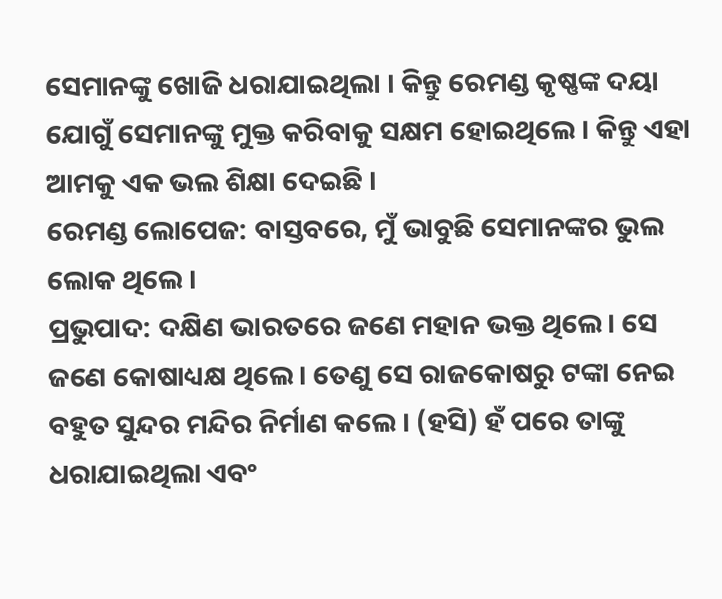ସେମାନଙ୍କୁ ଖୋଜି ଧରାଯାଇଥିଲା । କିନ୍ତୁ ରେମଣ୍ଡ କୃଷ୍ଣଙ୍କ ଦୟା ଯୋଗୁଁ ସେମାନଙ୍କୁ ମୁକ୍ତ କରିବାକୁ ସକ୍ଷମ ହୋଇଥିଲେ । କିନ୍ତୁ ଏହା ଆମକୁ ଏକ ଭଲ ଶିକ୍ଷା ଦେଇଛି ।
ରେମଣ୍ଡ ଲୋପେଜ: ବାସ୍ତବରେ, ମୁଁ ଭାବୁଛି ସେମାନଙ୍କର ଭୁଲ ଲୋକ ଥିଲେ ।
ପ୍ରଭୁପାଦ: ଦକ୍ଷିଣ ଭାରତରେ ଜଣେ ମହାନ ଭକ୍ତ ଥିଲେ। ସେ ଜଣେ କୋଷାଧ୍ୟକ୍ଷ ଥିଲେ। ତେଣୁ ସେ ରାଜକୋଷରୁ ଟଙ୍କା ନେଇ ବହୁତ ସୁନ୍ଦର ମନ୍ଦିର ନିର୍ମାଣ କଲେ । (ହସି) ହଁ ପରେ ତାଙ୍କୁ ଧରାଯାଇଥିଲା ଏବଂ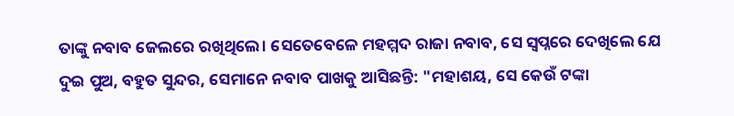ତାଙ୍କୁ ନବାବ ଜେଲରେ ରଖିଥିଲେ। ସେତେବେଳେ ମହମ୍ମଦ ରାଜା ନବାବ, ସେ ସ୍ୱପ୍ନରେ ଦେଖିଲେ ଯେ ଦୁଇ ପୁଅ, ବହୁତ ସୁନ୍ଦର, ସେମାନେ ନବାବ ପାଖକୁ ଆସିଛନ୍ତି: "ମହାଶୟ, ସେ କେଉଁ ଟଙ୍କା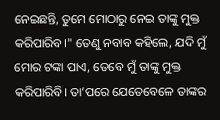ନେଇଛନ୍ତି, ତୁମେ ମୋଠାରୁ ନେଇ ତାଙ୍କୁ ମୁକ୍ତ କରିପାରିବ।" ତେଣୁ ନବାବ କହିଲେ, ଯଦି ମୁଁ ମୋର ଟଙ୍କା ପାଏ, ତେବେ ମୁଁ ତାଙ୍କୁ ମୁକ୍ତ କରିପାରିବି। ତା’ପରେ ଯେତେବେଳେ ତାଙ୍କର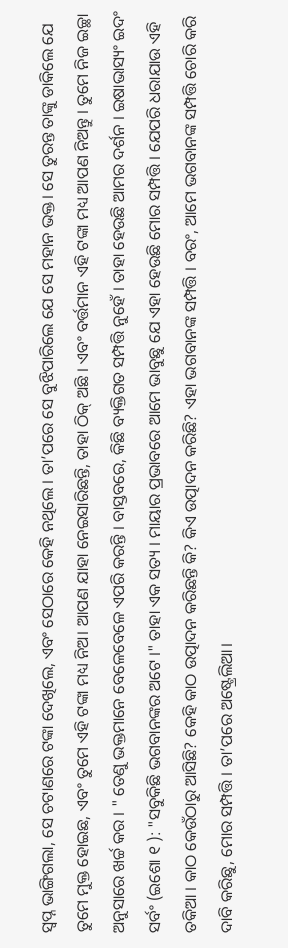ସ୍ୱପ୍ନ ଭାଙ୍ଗିଗଲା, ସେ ଚଟାଣରେ ଟଙ୍କା ଦେଖିଲେ, ଏବଂ ସେଠାରେ କେହି ନଥିଲେ । ତା’ପରେ ସେ ବୁଝିପାରିଲେ ଯେ ସେ ମହାନ ଭକ୍ତ। ସେ ତୁରନ୍ତ ତାଙ୍କୁ ଡାକିଲେ ଯେ ତୁମେ ମୁକ୍ତ ହୋଇଛ, ଏବଂ ତୁମେ ଏହି ଟଙ୍କା ମଧ୍ୟ ନିଅ। ଆପଣ ଯାହା ନେଇସାରିଛନ୍ତି, ତାହା ଠିକ୍ ଅଛି । ଏବଂ ବର୍ତ୍ତମାନ ଏହି ଟଙ୍କା ମଧ୍ୟ ଆପଣ ନିଅନ୍ତୁ । ତୁମେ ନିଜ ଇଚ୍ଛା ଅନୁସାରେ ଖର୍ଚ୍ଚ କର । " ତେଣୁ ଭକ୍ତମାନେ ବେଳେବେଳେ ଏପରି କରନ୍ତି । ବାସ୍ତବରେ, କିଛି ବ୍ୟକ୍ତିଗତ ସମ୍ପତ୍ତି ନୁହେଁ । ତାହା ହେଉଛି ଆମର ଦର୍ଶନ । ଇଷାଭାସ୍ୟଂ ଇଦଂ ସର୍ବଂ (ଇଶୋ ୧ ): "ସବୁକିଛି ଭଗବାନଙ୍କର ଅଟେ ।" ତାହା ଏକ ସତ୍ୟ । ମାୟାର ପ୍ରଭାବରେ ଆମେ ଭାବୁଛୁ ଯେ ଏହା ହେଉଛି ମୋର ସମ୍ପତ୍ତି । ଯେପରି ଧରାଯାଉ ଏହି ତକିଆ । କାଠ କେଉଁଠାରୁ ଆସିଛି? କେହି କାଠ ଉତ୍ପାଦନ କରିଛନ୍ତି କି? କିଏ ଉତ୍ପାଦନ କରିଛି? ଏହା ଭଗବାନଙ୍କ ସମ୍ପତ୍ତି । ବରଂ, ଆମେ ଭଗବାନଙ୍କ ସମ୍ପତ୍ତି ଚୋରି କରି ଦାବି କରିଛୁ, ମୋର ସମ୍ପତ୍ତି । ତା’ପରେ ଅଷ୍ଟ୍ରେଲିଆ।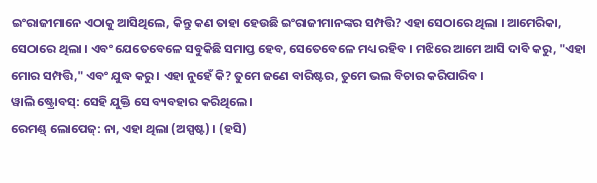ଇଂରାଜୀମାନେ ଏଠାକୁ ଆସିଥିଲେ, କିନ୍ତୁ କଣ ତାହା ହେଉଛି ଇଂରାଜୀମାନଙ୍କର ସମ୍ପତ୍ତି? ଏହା ସେଠାରେ ଥିଲା । ଆମେରିକା, ସେଠାରେ ଥିଲା । ଏବଂ ଯେତେବେଳେ ସବୁକିଛି ସମାପ୍ତ ହେବ, ସେତେବେଳେ ମଧ୍ୟ ରହିବ । ମଝିରେ ଆମେ ଆସି ଦାବି କରୁ, "ଏହା ମୋର ସମ୍ପତ୍ତି," ଏବଂ ଯୁଦ୍ଧ କରୁ । ଏହା ନୁହେଁ କି? ତୁମେ ଜଣେ ବାରିଷ୍ଟର, ତୁମେ ଭଲ ବିଚାର କରିପାରିବ ।
ୱାଲି ଷ୍ଟ୍ରୋବସ୍: ସେହି ଯୁକ୍ତି ସେ ବ୍ୟବହାର କରିଥିଲେ ।
ରେମଣ୍ଡ୍ ଲୋପେଜ୍: ନା, ଏହା ଥିଲା (ଅସ୍ପଷ୍ଟ) । (ହସି)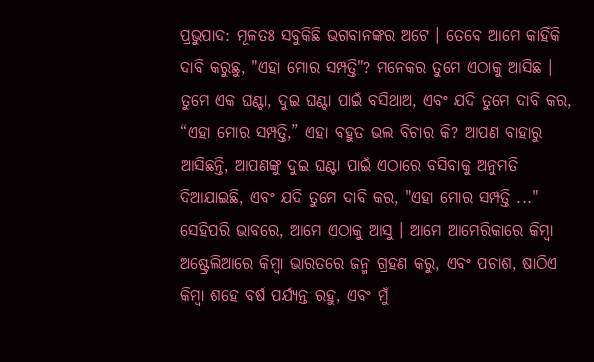ପ୍ରଭୁପାଦ: ମୂଳତଃ ସବୁକିଛି ଭଗବାନଙ୍କର ଅଟେ । ତେବେ ଆମେ କାହିଁକି ଦାବି କରୁଛୁ, "ଏହା ମୋର ସମ୍ପତ୍ତି"? ମନେକର ତୁମେ ଏଠାକୁ ଆସିଛ । ତୁମେ ଏକ ଘଣ୍ଟା, ଦୁଇ ଘଣ୍ଟା ପାଇଁ ବସିଥାଅ, ଏବଂ ଯଦି ତୁମେ ଦାବି କର, “ଏହା ମୋର ସମ୍ପତ୍ତି,” ଏହା ବହୁତ ଭଲ ବିଚାର କି? ଆପଣ ବାହାରୁ ଆସିଛନ୍ତି, ଆପଣଙ୍କୁ ଦୁଇ ଘଣ୍ଟା ପାଇଁ ଏଠାରେ ବସିବାକୁ ଅନୁମତି ଦିଆଯାଇଛି, ଏବଂ ଯଦି ତୁମେ ଦାବି କର, "ଏହା ମୋର ସମ୍ପତ୍ତି ..." ସେହିପରି ଭାବରେ, ଆମେ ଏଠାକୁ ଆସୁ । ଆମେ ଆମେରିକାରେ କିମ୍ବା ଅଷ୍ଟ୍ରେଲିଆରେ କିମ୍ବା ଭାରତରେ ଜନ୍ମ ଗ୍ରହଣ କରୁ, ଏବଂ ପଚାଶ, ଷାଠିଏ କିମ୍ବା ଶହେ ବର୍ଷ ପର୍ଯ୍ୟନ୍ତ ରହୁ, ଏବଂ ମୁଁ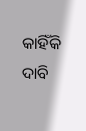କାହିଁକି ଦାବି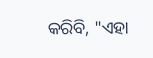କରିବି, "ଏହା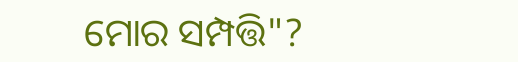ମୋର ସମ୍ପତ୍ତି"?